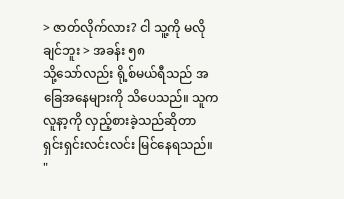> ဇာတ်လိုက်လား? ငါ သူ့ကို မလိုချင်ဘူး > အခန်း ၅၈
သို့သော်လည်း ရို့စ်မယ်ရီသည် အခြေအနေများကို သိပေသည်။ သူက လူနာ့ကို လှည့်စားခဲ့သည်ဆိုတာ ရှင်းရှင်းလင်းလင်း မြင်နေရသည်။
"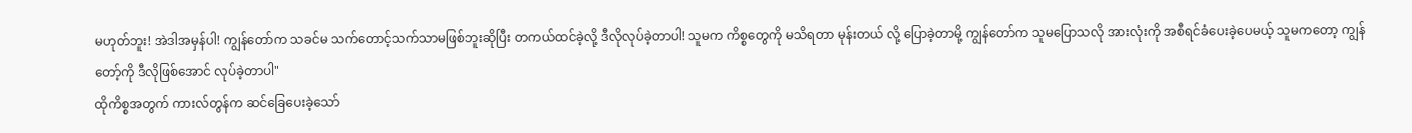မဟုတ်ဘူး! အဲဒါအမှန်ပါ! ကျွန်တော်က သခင်မ သက်တောင့်သက်သာမဖြစ်ဘူးဆိုပြီး တကယ်ထင်ခဲ့လို့ ဒီလိုလုပ်ခဲ့တာပါ! သူမက ကိစ္စတွေကို မသိရတာ မုန်းတယ် လို့ ပြောခဲ့တာမို့ ကျွန်တော်က သူမပြောသလို အားလုံးကို အစီရင်ခံပေးခဲ့ပေမယ့် သူမကတော့ ကျွန်တော့်ကို ဒီလိုဖြစ်အောင် လုပ်ခဲ့တာပါ"
ထိုကိစ္စအတွက် ကားလ်တွန်က ဆင်ခြေပေးခဲ့သော်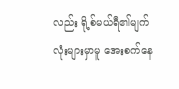လည်း ရို့စ်မယ်ရီ၏မျက်လုံးများမှာမူ အေးစက်နေ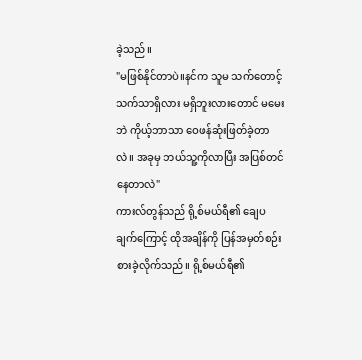ခဲ့သည်။
"မဖြစ်နိုင်တာပဲ။နင်က သူမ သက်တောင့်သက်သာရှိလား မရှိဘူးလားတောင် မမေးဘဲ ကိုယ့်ဘာသာ ဝေဖန်ဆုံးဖြတ်ခဲ့တာလဲ။ အခုမှ ဘယ်သူ့ကိုလာပြီး အပြစ်တင်နေတာလဲ"
ကားလ်တွန်သည် ရို့စ်မယ်ရီ၏ ချေပချက်ကြောင့် ထိုအချိန်ကို ပြန်အမှတ်စဉ်းစားခဲ့လိုက်သည်။ ရို့စ်မယ်ရီ၏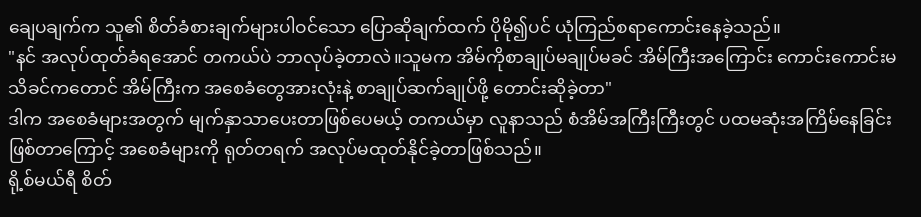ချေပချက်က သူ၏ စိတ်ခံစားချက်များပါဝင်သော ပြောဆိုချက်ထက် ပိုမို၍ပင် ယုံကြည်စရာကောင်းနေခဲ့သည်။
"နင် အလုပ်ထုတ်ခံရအောင် တကယ်ပဲ ဘာလုပ်ခဲ့တာလဲ။သူမက အိမ်ကိုစာချုပ်မချုပ်မခင် အိမ်ကြီးအကြောင်း ကောင်းကောင်းမသိခင်ကတောင် အိမ်ကြီးက အစေခံတွေအားလုံးနဲ့ စာချုပ်ဆက်ချုပ်ဖို့ တောင်းဆိုခဲ့တာ"
ဒါက အစေခံများအတွက် မျက်နှာသာပေးတာဖြစ်ပေမယ့် တကယ်မှာ လူနာသည် စံအိမ်အကြီးကြီးတွင် ပထမဆုံးအကြိမ်နေခြင်းဖြစ်တာကြောင့် အစေခံများကို ရုတ်တရက် အလုပ်မထုတ်နိုင်ခဲ့တာဖြစ်သည်။
ရို့စ်မယ်ရီ စိတ်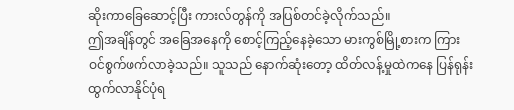ဆိုးကာခြေဆောင့်ပြီး ကားလ်တွန်ကို အပြစ်တင်ခဲ့လိုက်သည်။
ဤအချိန်တွင် အခြေအနေကို စောင့်ကြည့်နေခဲ့သော မားကွစ်မြို့စားက ကြားဝင်စွက်ဖက်လာခဲ့သည်။ သူသည် နောက်ဆုံးတော့ ထိတ်လန့်မှုထဲကနေ ပြန်ရုန်းထွက်လာနိုင်ပုံရ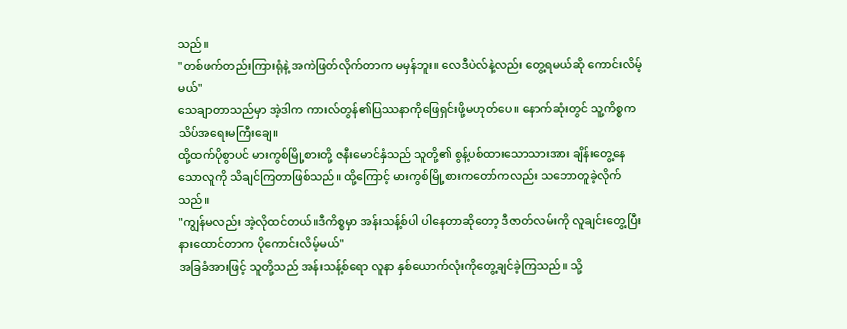သည်။
"တစ်ဖက်တည်းကြားရုံနဲ့ အကဲဖြတ်လိုက်တာက မမှန်ဘူး။ လေဒီပဲလ်နဲ့လည်း တွေ့ရမယ်ဆို ကောင်းလိမ့်မယ်"
သေချာတာသည်မှာ အဲ့ဒါက ကားလ်တွန်၏ပြဿနာကိုဖြေရှင်းဖို့မဟုတ်ပေ။ နောက်ဆုံးတွင် သူ့ကိစ္စက သိပ်အရေးမကြီးချေ။
ထို့ထက်ပိုစွာပင် မားကွစ်မြို့စားတို့ ဇနီးမောင်နှံသည် သူတို့၏ စွန့်ပစ်ထားသောသားအား ချိန်းတွေ့နေသောလူကို သိချင်ကြတာဖြစ်သည်။ ထို့ကြောင့် မားကွစ်မြို့စားကတော်ကလည်း သဘောတူခဲ့လိုက်သည်။
"ကျွန်မလည်း အဲ့လိုထင်တယ်။ဒီကိစ္စမှာ အန်းသန့်စ်ပါ ပါနေတာဆိုတော့ ဒီဇာတ်လမ်းကို လူချင်းတွေ့ပြီး နားထောင်တာက ပိုကောင်းလိမ့်မယ်"
အခြခံအားဖြင့် သူတို့သည် အန်းသန့်စ်ရော လူနာ နှစ်ယောက်လုံးကိုတွေ့ချင်ခဲ့ကြသည်။ သို့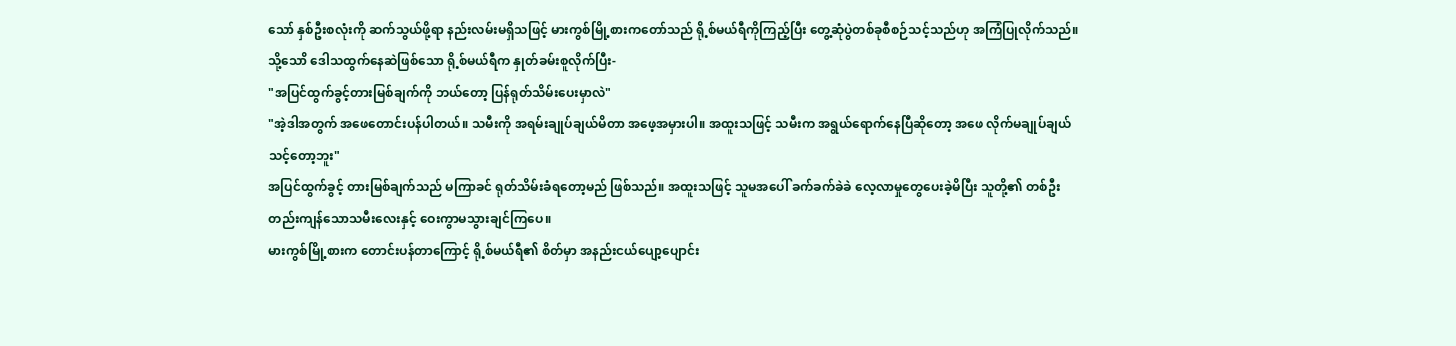သော် နှစ်ဦးစလုံးကို ဆက်သွယ်ဖို့ရာ နည်းလမ်းမရှိသဖြင့် မားကွစ်မြို့စားကတော်သည် ရို့စ်မယ်ရီကိုကြည့်ပြီး တွေ့ဆုံပွဲတစ်ခုစီစဉ်သင့်သည်ဟု အကြံပြုလိုက်သည်။
သို့သောိ ဒေါသထွက်နေဆဲဖြစ်သော ရို့စ်မယ်ရီက နှုတ်ခမ်းစူလိုက်ပြီး-
"အပြင်ထွက်ခွင့်တားမြစ်ချက်ကို ဘယ်တော့ ပြန်ရုတ်သိမ်းပေးမှာလဲ"
"အဲ့ဒါအတွက် အဖေတောင်းပန်ပါတယ်။ သမီးကို အရမ်းချုပ်ချယ်မိတာ အဖေ့အမှားပါ။ အထူးသဖြင့် သမီးက အရွယ်ရောက်နေပြီဆိုတော့ အဖေ လိုက်မချုပ်ချယ်သင့်တော့ဘူး"
အပြင်ထွက်ခွင့် တားမြစ်ချက်သည် မကြာခင် ရုတ်သိမ်းခံရတော့မည် ဖြစ်သည်။ အထူးသဖြင့် သူမအပေါ် ခက်ခက်ခဲခဲ လေ့လာမှုတွေပေးခဲ့မိပြီး သူတို့၏ တစ်ဦးတည်းကျန်သောသမီးလေးနှင့် ဝေးကွာမသွားချင်ကြပေ။
မားကွစ်မြို့စားက တောင်းပန်တာကြောင့် ရို့စ်မယ်ရီ၏ စိတ်မှာ အနည်းငယ်ပျော့ပျောင်း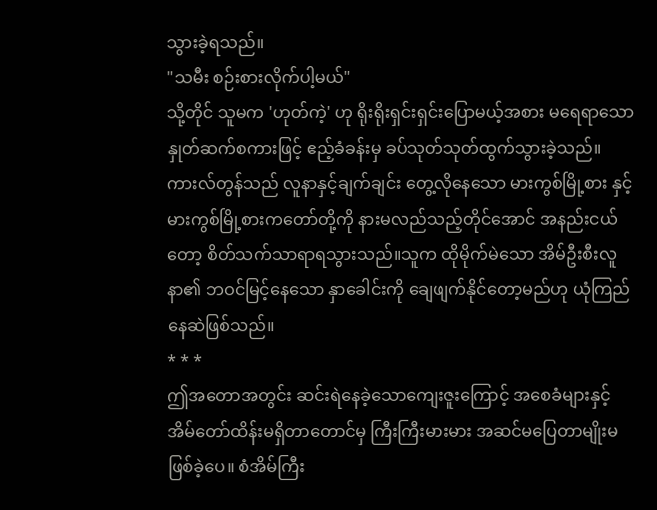သွားခဲ့ရသည်။
"သမီး စဉ်းစားလိုက်ပါ့မယ်"
သို့တိုင် သူမက 'ဟုတ်ကဲ့' ဟု ရိုးရိုးရှင်းရှင်းပြောမယ့်အစား မရေရာသော နှုတ်ဆက်စကားဖြင့် ဧည့်ခံခန်းမှ ခပ်သုတ်သုတ်ထွက်သွားခဲ့သည်။
ကားလ်တွန်သည် လူနာနှင့်ချက်ချင်း တွေ့လိုနေသော မားကွစ်မြို့စား နှင့် မားကွစ်မြို့စားကတော်တို့ကို နားမလည်သည့်တိုင်အောင် အနည်းငယ်တော့ စိတ်သက်သာရာရသွားသည်။သူက ထိုမိုက်မဲသော အိမ်ဦးစီးလူနာ၏ ဘဝင်မြင့်နေသော နှာခေါင်းကို ချေဖျက်နိုင်တော့မည်ဟု ယုံကြည်နေဆဲဖြစ်သည်။
* * *
ဤအတောအတွင်း ဆင်းရဲနေခဲ့သောကျေးဇူးကြောင့် အစေခံများနှင့် အိမ်တော်ထိန်းမရှိတာတောင်မှ ကြီးကြီးမားမား အဆင်မပြေတာမျိုးမဖြစ်ခဲ့ပေ။ စံအိမ်ကြီး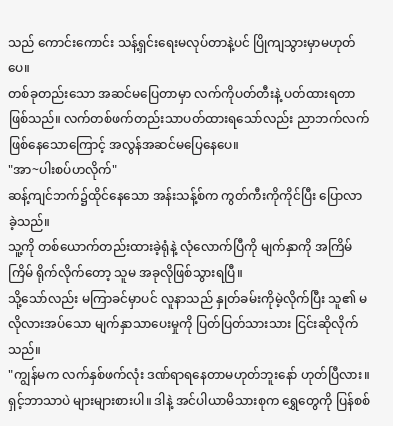သည် ကောင်းကောင်း သန့်ရှင်းရေးမလုပ်တာနဲ့ပင် ပြိုကျသွားမှာမဟုတ်ပေ။
တစ်ခုတည်းသော အဆင်မပြေတာမှာ လက်ကိုပတ်တီးနဲ့ ပတ်ထားရတာဖြစ်သည်။ လက်တစ်ဖက်တည်းသာပတ်ထားရသော်လည်း ညာဘက်လက်ဖြစ်နေသောကြောင့် အလွန်အဆင်မပြေနေပေ။
"အာ~ပါးစပ်ဟလိုက်"
ဆန့်ကျင်ဘက်၌ထိုင်နေသော အန်းသန့်စ်က ကွတ်ကီးကိုကိုင်ပြီး ပြောလာခဲ့သည်။
သူ့ကို တစ်ယောက်တည်းထားခဲ့ရုံနဲ့ လုံလောက်ပြီကို မျက်နှာကို အကြိမ်ကြိမ် ရိုက်လိုက်တော့ သူမ အခုလိုဖြစ်သွားရပြီ။
သို့သော်လည်း မကြာခင်မှာပင် လူနာသည် နှုတ်ခမ်းကိုမဲ့လိုက်ပြီး သူ၏ မလိုလားအပ်သော မျက်နှာသာပေးမှုကို ပြတ်ပြတ်သားသား ငြင်းဆိုလိုက်သည်။
"ကျွန်မက လက်နှစ်ဖက်လုံး ဒဏ်ရာရနေတာမဟုတ်ဘူးနော် ဟုတ်ပြီလား။ ရှင့်ဘာသာပဲ များများစားပါ။ ဒါနဲ့ အင်ပါယာမိသားစုက ရွှေတွေကို ပြန်စစ်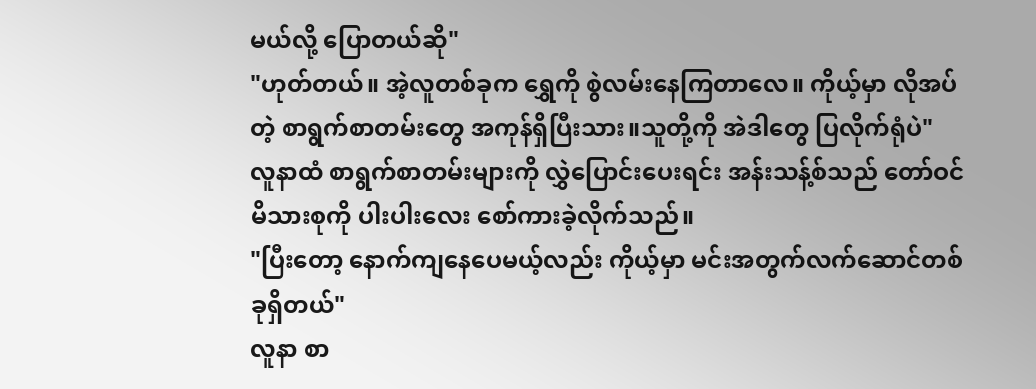မယ်လို့ ပြောတယ်ဆို"
"ဟုတ်တယ်။ အဲ့လူတစ်ခုက ရွှေကို စွဲလမ်းနေကြတာလေ။ ကိုယ့်မှာ လိုအပ်တဲ့ စာရွက်စာတမ်းတွေ အကုန်ရှိပြီးသား။သူတို့ကို အဲဒါတွေ ပြလိုက်ရုံပဲ"
လူနာထံ စာရွက်စာတမ်းများကို လွှဲပြောင်းပေးရင်း အန်းသန့်စ်သည် တော်ဝင်မိသားစုကို ပါးပါးလေး စော်ကားခဲ့လိုက်သည်။
"ပြီးတော့ နောက်ကျနေပေမယ့်လည်း ကိုယ့်မှာ မင်းအတွက်လက်ဆောင်တစ်ခုရှိတယ်"
လူနာ စာ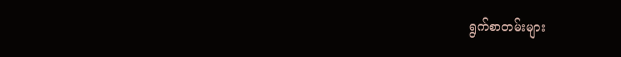ရွက်စာတမ်းများ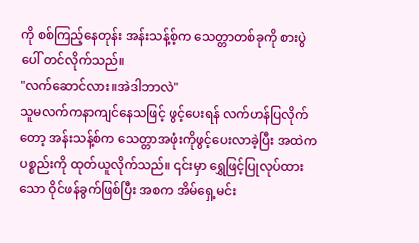ကို စစ်ကြည့်နေတုန်း အန်းသန့်စ့်က သေတ္တာတစ်ခုကို စားပွဲပေါ် တင်လိုက်သည်။
"လက်ဆောင်လား။အဲဒါဘာလဲ"
သူမလက်ကနာကျင်နေသဖြင့် ဖွင့်ပေးရန် လက်ဟန်ပြလိုက်တော့ အန်းသန့်စ်က သေတ္တာအဖုံးကိုဖွင့်ပေးလာခဲ့ပြီး အထဲကပစ္စည်းကို ထုတ်ယူလိုက်သည်။ ၎င်းမှာ ရွှေဖြင့်ပြုလုပ်ထားသော ဝိုင်ဖန်ခွက်ဖြစ်ပြီး အစက အိမ်ရှေ့မင်း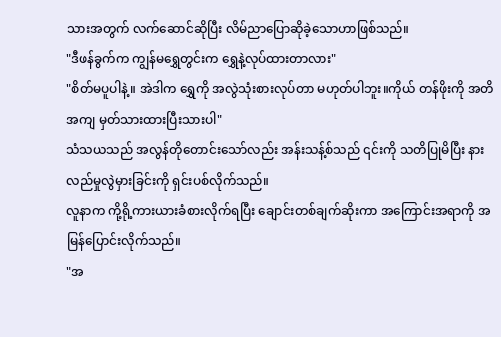သားအတွက် လက်ဆောင်ဆိုပြီး လိမ်ညာပြောဆိုခဲ့သောဟာဖြစ်သည်။
"ဒီဖန်ခွက်က ကျွန်မရွှေတွင်းက ရွှေနဲ့လုပ်ထားတာလား"
"စိတ်မပူပါနဲ့။ အဲဒါက ရွှေကို အလွဲသုံးစားလုပ်တာ မဟုတ်ပါဘူး။ကိုယ် တန်ဖိုးကို အတိအကျ မှတ်သားထားပြီးသားပါ"
သံသယသည် အလွန်တိုတောင်းသော်လည်း အန်းသန့်စ်သည် ၎င်းကို သတိပြုမိပြီး နားလည်မှုလွဲမှားခြင်းကို ရှင်းပစ်လိုက်သည်။
လူနာက ကို့ရို့ကားယားခံစားလိုက်ရပြီး ချောင်းတစ်ချက်ဆိုးကာ အကြောင်းအရာကို အမြန်ပြောင်းလိုက်သည်။
"အ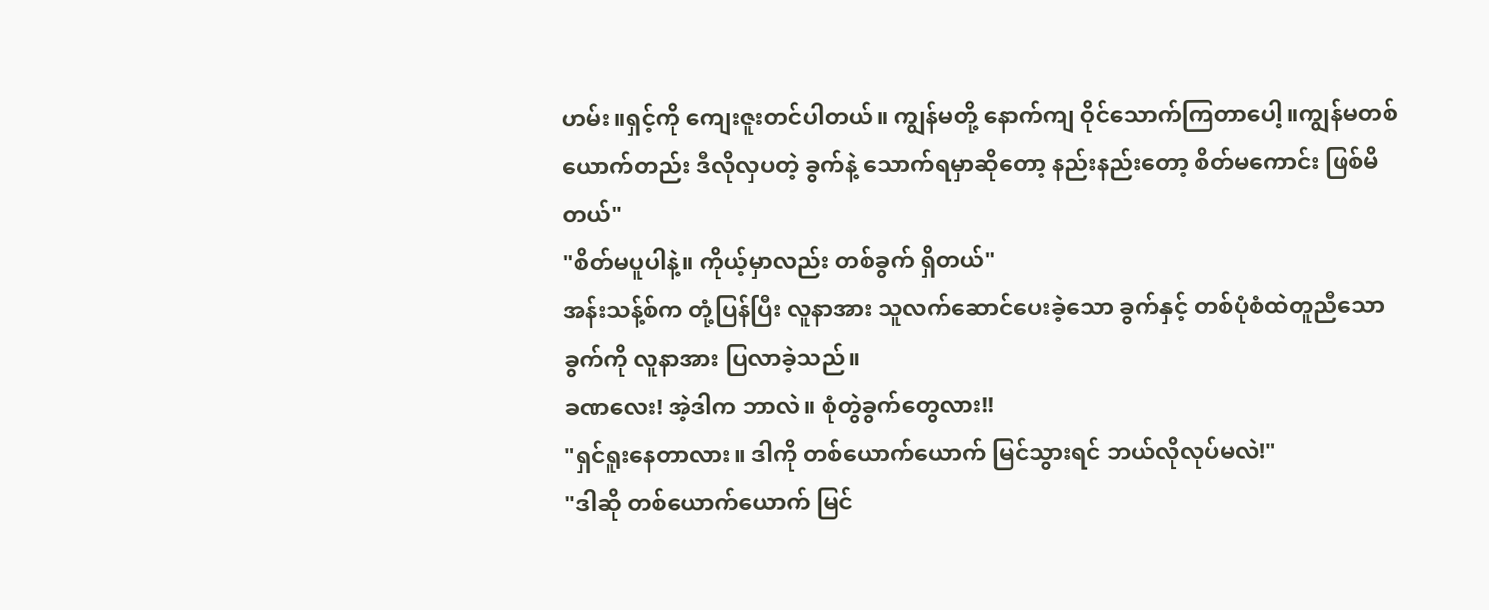ဟမ်း။ရှင့်ကို ကျေးဇူးတင်ပါတယ်။ ကျွန်မတို့ နောက်ကျ ဝိုင်သောက်ကြတာပေါ့။ကျွန်မတစ်ယောက်တည်း ဒီလိုလှပတဲ့ ခွက်နဲ့ သောက်ရမှာဆိုတော့ နည်းနည်းတော့ စိတ်မကောင်း ဖြစ်မိတယ်"
"စိတ်မပူပါနဲ့။ ကိုယ့်မှာလည်း တစ်ခွက် ရှိတယ်"
အန်းသန့်စ်က တုံ့ပြန်ပြီး လူနာအား သူလက်ဆောင်ပေးခဲ့သော ခွက်နှင့် တစ်ပုံစံထဲတူညီသောခွက်ကို လူနာအား ပြလာခဲ့သည်။
ခဏလေး! အဲ့ဒါက ဘာလဲ။ စုံတွဲခွက်တွေလား!!
"ရှင်ရူးနေတာလား။ ဒါကို တစ်ယောက်ယောက် မြင်သွားရင် ဘယ်လိုလုပ်မလဲ!"
"ဒါဆို တစ်ယောက်ယောက် မြင်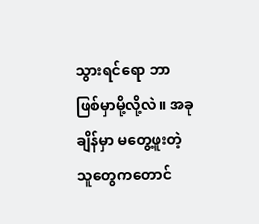သွားရင်ရော ဘာဖြစ်မှာမို့လို့လဲ။ အခုချိန်မှာ မတွေ့ဖူးတဲ့သူတွေကတောင်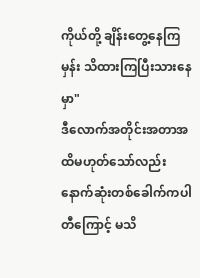ကိုယ်တို့ ချိန်းတွေ့နေကြမှန်း သိထားကြပြီးသားနေမှာ"
ဒီလောက်အတိုင်းအတာအထိမဟုတ်သော်လည်း နောက်ဆုံးတစ်ခေါက်ကပါတီကြောင့် မသိ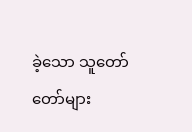ခဲ့သော သူတော်တော်များ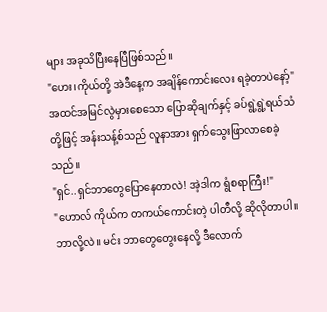များ အခုသိပြီးနေပြီဖြစ်သည်။
"ဟေး၊ကိုယ်တို့ အဲဒီနေ့က အချိန်ကောင်းလေး ရခဲ့တာပဲနော့်"
အထင်အမြင်လွဲမှားစေသော ပြောဆိုချက်နှင့် ခပ်ရွဲ့ရွဲ့ရယ်သံတို့ဖြင့် အန်းသန့်စ်သည် လူနာအား ရှက်သွေးဖြာလာစေခဲ့သည်။
"ရှင်..ရှင်ဘာတွေပြောနေတာလဲ! အဲ့ဒါက ရွံစရာကြီး!"
"ဟောလ် ကိုယ်က တကယ်ကောင်းတဲ့ ပါတီလို့ ဆိုလိုတာပါ။ဘာလို့လဲ။ မင်း ဘာတွေတွေးနေလို့ ဒီလောက်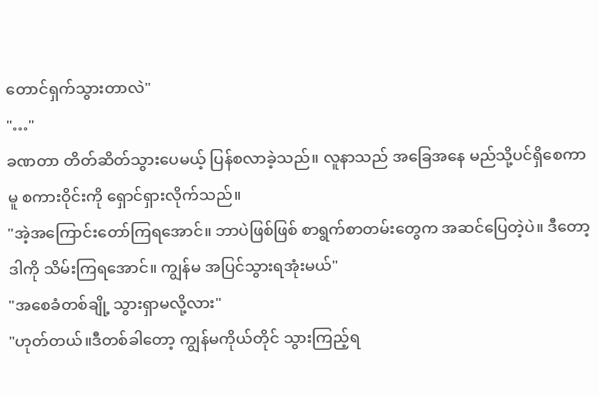တောင်ရှက်သွားတာလဲ"
"…"
ခဏတာ တိတ်ဆိတ်သွားပေမယ့် ပြန်စလာခဲ့သည်။ လူနာသည် အခြေအနေ မည်သို့ပင်ရှိစေကာမူ စကားဝိုင်းကို ရှောင်ရှားလိုက်သည်။
"အဲ့အကြောင်းတော်ကြရအောင်။ ဘာပဲဖြစ်ဖြစ် စာရွက်စာတမ်းတွေက အဆင်ပြေတဲ့ပဲ။ ဒီတော့ ဒါကို သိမ်းကြရအောင်။ ကျွန်မ အပြင်သွားရအုံးမယ်"
"အစေခံတစ်ချို့ သွားရှာမလို့လား"
"ဟုတ်တယ်။ဒီတစ်ခါတော့ ကျွန်မကိုယ်တိုင် သွားကြည့်ရ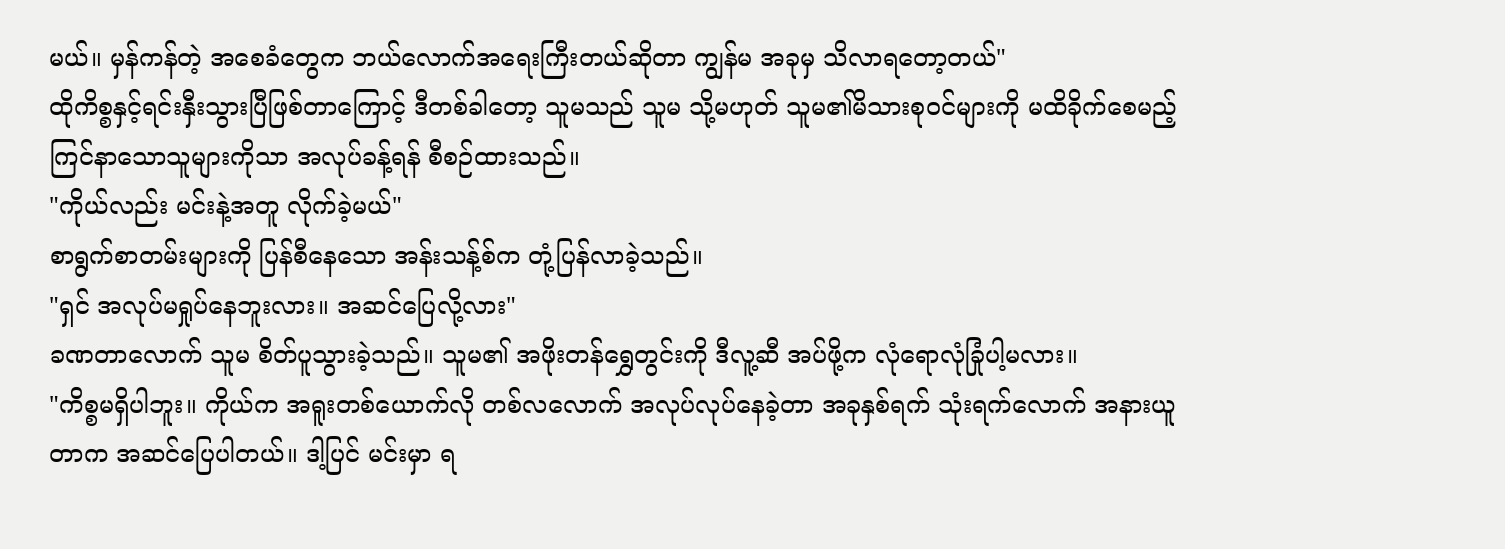မယ်။ မှန်ကန်တဲ့ အစေခံတွေက ဘယ်လောက်အရေးကြီးတယ်ဆိုတာ ကျွန်မ အခုမှ သိလာရတော့တယ်"
ထိုကိစ္စနှင့်ရင်းနှီးသွားပြီဖြစ်တာကြောင့် ဒီတစ်ခါတော့ သူမသည် သူမ သို့မဟုတ် သူမ၏မိသားစုဝင်များကို မထိခိုက်စေမည့် ကြင်နာသောသူများကိုသာ အလုပ်ခန့်ရန် စီစဉ်ထားသည်။
"ကိုယ်လည်း မင်းနဲ့အတူ လိုက်ခဲ့မယ်"
စာရွက်စာတမ်းများကို ပြန်စီနေသော အန်းသန့်စ်က တုံ့ပြန်လာခဲ့သည်။
"ရှင် အလုပ်မရှုပ်နေဘူးလား။ အဆင်ပြေလို့လား"
ခဏတာလောက် သူမ စိတ်ပူသွားခဲ့သည်။ သူမ၏ အဖိုးတန်ရွှေတွင်းကို ဒီလူ့ဆီ အပ်ဖို့က လုံရောလုံခြုံပါ့မလား။
"ကိစ္စမရှိပါဘူး။ ကိုယ်က အရူးတစ်ယောက်လို တစ်လလောက် အလုပ်လုပ်နေခဲ့တာ အခုနှစ်ရက် သုံးရက်လောက် အနားယူတာက အဆင်ပြေပါတယ်။ ဒါ့ပြင် မင်းမှာ ရ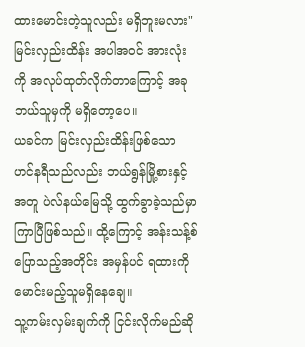ထားမောင်းတဲ့သူလည်း မရှိဘူးမလား"
မြင်းလှည်းထိန်း အပါအဝင် အားလုံးကို အလုပ်ထုတ်လိုက်တာကြောင့် အခု ဘယ်သူမှကို မရှိတော့ပေ။
ယခင်က မြင်းလှည်းထိန်းဖြစ်သော ဟင်နရီသည်လည်း ဘယ်ရွန်မြို့စားနှင့်အတူ ပဲလ်နယ်မြေသို့ ထွက်ခွာခဲ့သည်မှာ ကြာပြီဖြစ်သည်။ ထို့ကြောင့် အန်းသန့်စ်ပြောသည့်အတိုင်း အမှန်ပင် ရထားကို မောင်းမည့်သူမရှိနေချေ။
သူ့ကမ်းလှမ်းချက်ကို ငြင်းလိုက်မည်ဆို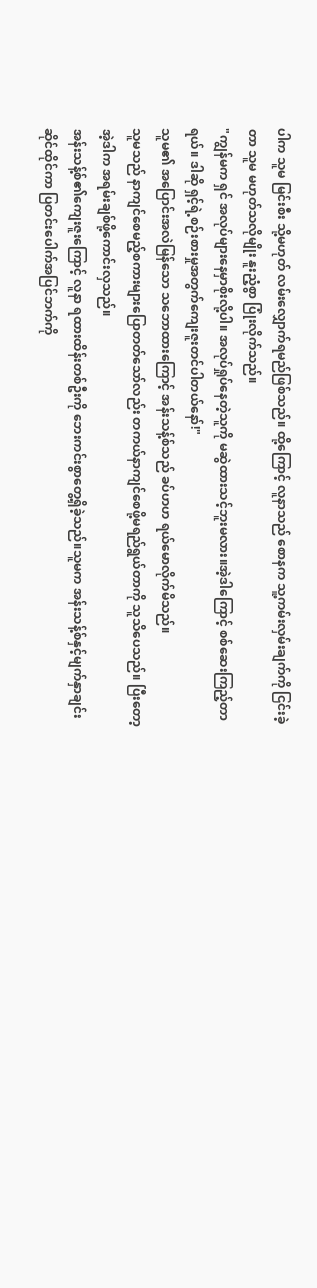ပါက သူမ မြင်းစီး သို့မဟုတ် လမ်းလျှောက်ရမည်ဖြစ်သည်။ ထို့ကြောင့် လူနာသည် စောနက သူ့ကမ်းလှမ်းချက်ကို ငြင်းခဲ့တာ သူမ မဟုတ်သလိုမျိုး နူးညံ့စွာ ပြုံးလိုက်သည်။
"ကျွန်မက ရှင် အလုပ်များနေမှာစိုးလို့ပါ။ အလုပ်ရှုပ်နေတဲ့သူကို မဆွဲထားသင့်ဘူးမလား။အဲ့ဒါကြောင့် စစ်ဆေးကြည့်တာရယ်။ ဒါဆို ရှင့်ရဲ့စဉ်းစားမှုအတွက်ကျေးဇူးတင်ပါတယ်နော်!"
သူမ၏ အပြောင်းအလဲမြန်သော သဘောထားကြောင့် အန်းသန့်စ်သည် ခပ်ဟဟ ရယ်မောလိုက်မိသည်။
သူမသည် နာကျင်စေမည့်စကားများပြောတတ်သော်လည်း တကယ်နာကျင်စေဖို့မရည်ရွယ်တာကို သူသိပေသည်။ ပြီးတော့ အဲ့ဒါက အရမ်းချစ်ဖို့ကောင်းလှသည်။
အန်းသန့်စ်၏ကျေးဇူးကြောင့် လူနာ ရထားထိန်းတစ်ဦးကို ဘေးကင်းစွာတွေ့ရှိခဲ့သည်။သူမက အန်းသန့်စ်နှင့်မျက်နှာချင်းဆိုင်ထိုင်ကာ ပြတင်းပေါက်အပြင်ဘက်ကို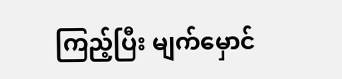ကြည့်ပြီး မျက်မှောင်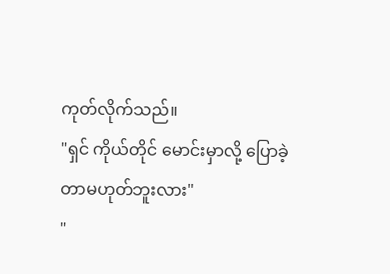ကုတ်လိုက်သည်။
"ရှင် ကိုယ်တိုင် မောင်းမှာလို့ ပြောခဲ့တာမဟုတ်ဘူးလား"
"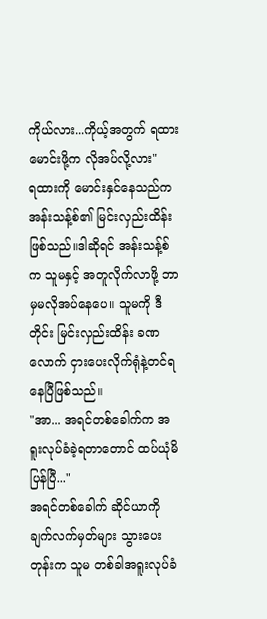ကိုယ်လား...ကိုယ့်အတွက် ရထားမောင်းဖို့က လိုအပ်လို့လား"
ရထားကို မောင်းနှင်နေသည်က အန်းသန့်စ်၏ မြင်းလှည်းထိန်းဖြစ်သည်။ဒါဆိုရင် အန်းသန့်စ်က သူမနှင့် အတူလိုက်လာဖို့ ဘာမှမလိုအပ်နေပေ။ သူမကို ဒီတိုင်း မြင်းလှည်းထိန်း ခဏလောက် ငှားပေးလိုက်ရုံနဲ့တင်ရနေပြီဖြစ်သည်။
"အာ... အရင်တစ်ခေါက်က အရူးလုပ်ခံခဲ့ရတာတောင် ထပ်ယုံမိပြန်ပြီ..."
အရင်တစ်ခေါက် ဆိုင်ယာကို ချက်လက်မှတ်များ သွားပေးတုန်းက သူမ တစ်ခါအရူးလုပ်ခံ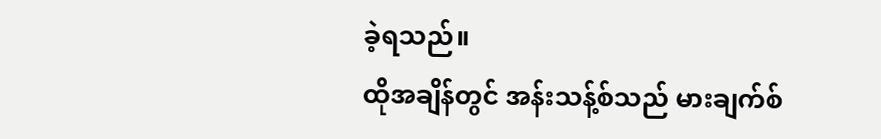ခဲ့ရသည်။
ထိုအချိန်တွင် အန်းသန့်စ်သည် မားချက်စ်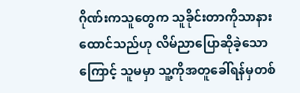ဂိုဏ်းကသူတွေက သူခိုင်းတာကိုသာနားထောင်သည်ဟု လိမ်ညာပြောဆိုခဲ့သောကြောင့် သူမမှာ သူ့ကိုအတူခေါ်ရန်မှတစ်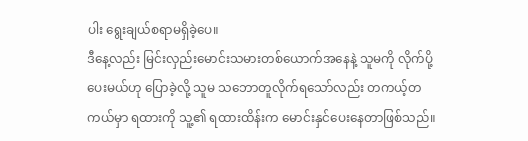ပါး ရွေးချယ်စရာမရှိခဲ့ပေ။
ဒီနေ့လည်း မြင်းလှည်းမောင်းသမားတစ်ယောက်အနေနဲ့ သူမကို လိုက်ပို့ပေးမယ်ဟု ပြောခဲ့လို့ သူမ သဘောတူလိုက်ရသော်လည်း တကယ့်တကယ်မှာ ရထားကို သူ့၏ ရထားထိန်းက မောင်းနှင်ပေးနေတာဖြစ်သည်။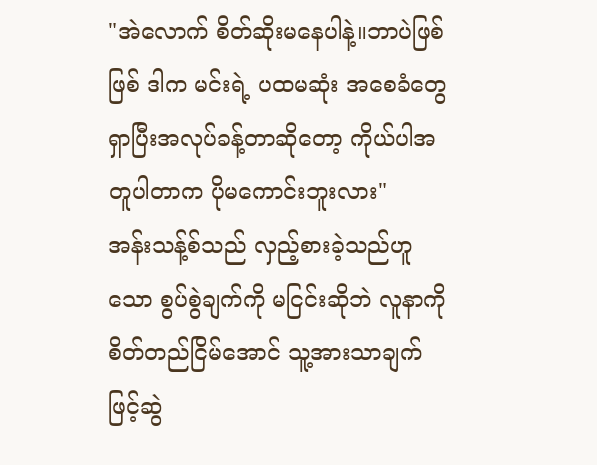"အဲလောက် စိတ်ဆိုးမနေပါနဲ့။ဘာပဲဖြစ်ဖြစ် ဒါက မင်းရဲ့ ပထမဆုံး အစေခံတွေ ရှာပြီးအလုပ်ခန့်တာဆိုတော့ ကိုယ်ပါအတူပါတာက ပိုမကောင်းဘူးလား"
အန်းသန့်စ်သည် လှည့်စားခဲ့သည်ဟူသော စွပ်စွဲချက်ကို မငြင်းဆိုဘဲ လူနာကို စိတ်တည်ငြိမ်အောင် သူ့အားသာချက်ဖြင့်ဆွဲ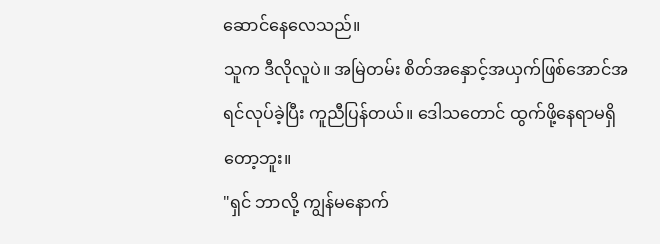ဆောင်နေလေသည်။
သူက ဒီလိုလူပဲ။ အမြဲတမ်း စိတ်အနှောင့်အယှက်ဖြစ်အောင်အရင်လုပ်ခဲ့ပြီး ကူညီပြန်တယ်။ ဒေါသတောင် ထွက်ဖို့နေရာမရှိတော့ဘူး။
"ရှင် ဘာလို့ ကျွန်မနောက်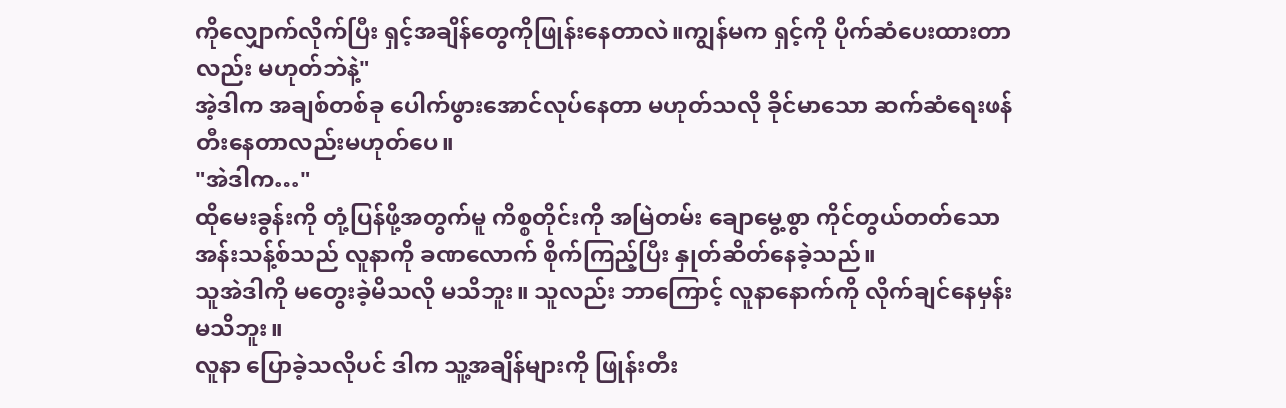ကိုလျှောက်လိုက်ပြီး ရှင့်အချိန်တွေကိုဖြုန်းနေတာလဲ။ကျွန်မက ရှင့်ကို ပိုက်ဆံပေးထားတာလည်း မဟုတ်ဘဲနဲ့"
အဲ့ဒါက အချစ်တစ်ခု ပေါက်ဖွားအောင်လုပ်နေတာ မဟုတ်သလို ခိုင်မာသော ဆက်ဆံရေးဖန်တီးနေတာလည်းမဟုတ်ပေ။
"အဲဒါက…"
ထိုမေးခွန်းကို တုံ့ပြန်ဖို့အတွက်မူ ကိစ္စတိုင်းကို အမြဲတမ်း ချောမွေ့စွာ ကိုင်တွယ်တတ်သော အန်းသန့်စ်သည် လူနာကို ခဏလောက် စိုက်ကြည့်ပြီး နှုတ်ဆိတ်နေခဲ့သည်။
သူအဲဒါကို မတွေးခဲ့မိသလို မသိဘူး။ သူလည်း ဘာကြောင့် လူနာနောက်ကို လိုက်ချင်နေမှန်း မသိဘူး။
လူနာ ပြောခဲ့သလိုပင် ဒါက သူ့အချိန်များကို ဖြုန်းတီး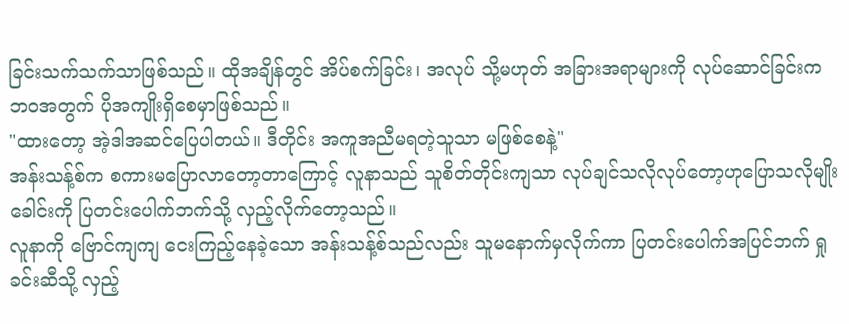ခြင်းသက်သက်သာဖြစ်သည်။ ထိုအချိန်တွင် အိပ်စက်ခြင်း၊ အလုပ် သို့မဟုတ် အခြားအရာများကို လုပ်ဆောင်ခြင်းက ဘဝအတွက် ပိုအကျိုးရှိစေမှာဖြစ်သည်။
"ထားတော့ အဲ့ဒါအဆင်ပြေပါတယ်။ ဒီတိုင်း အကူအညီမရတဲ့သူသာ မဖြစ်စေနဲ့"
အန်းသန့်စ်က စကားမပြောလာတော့တာကြောင့် လူနာသည် သူစိတ်တိုင်းကျသာ လုပ်ချင်သလိုလုပ်တော့ဟုပြောသလိုမျိုး ခေါင်းကို ပြတင်းပေါက်ဘက်သို့ လှည့်လိုက်တော့သည်။
လူနာကို ဗြောင်ကျကျ ငေးကြည့်နေခဲ့သော အန်းသန့်စ်သည်လည်း သူမနောက်မှလိုက်ကာ ပြတင်းပေါက်အပြင်ဘက် ရှုခင်းဆီသို့ လှည့်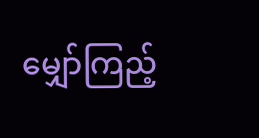မျှော်ကြည့်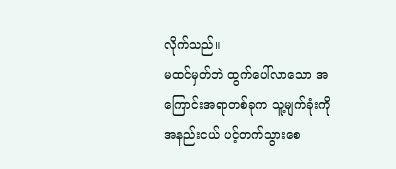လိုက်သည်။
မထင်မှတ်ဘဲ ထွက်ပေါ်လာသော အကြောင်းအရာတစ်ခုက သူ့မျက်ခုံးကို အနည်းငယ် ပင့်တက်သွားစေ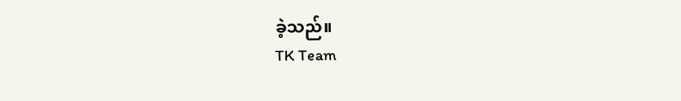ခဲ့သည်။
TK Team